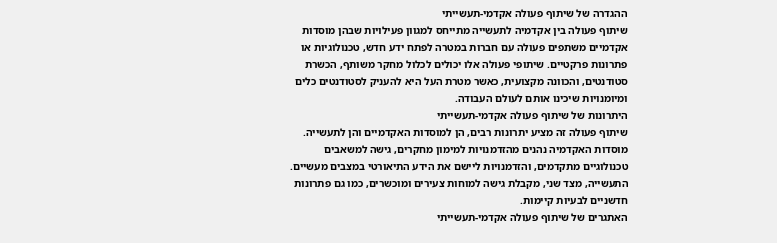ההגדרה של שיתוף פעולה אקדמי-תעשייתי
שיתוף פעולה בין אקדמיה לתעשייה מתייחס למגוון פעילויות שבהן מוסדות אקדמיים משתפים פעולה עם חברות במטרה לפתח ידע חדש, טכנולוגיות או פתרונות פרקטיים. שיתופי פעולה אלו יכולים לכלול מחקר משותף, הכשרת סטודנטים, והכוונה מקצועית, כאשר מטרת העל היא להעניק לסטודנטים כלים ומיומנויות שיכינו אותם לעולם העבודה.
היתרונות של שיתוף פעולה אקדמי-תעשייתי
שיתוף פעולה זה מציע יתרונות רבים, הן למוסדות האקדמיים והן לתעשייה. מוסדות האקדמיה נהנים מהזדמנויות למימון מחקרים, גישה למשאבים טכנולוגיים מתקדמים, והזדמנויות ליישם את הידע התיאורטי במצבים מעשיים. התעשייה, מצד שני, מקבלת גישה למוחות צעירים ומוכשרים, כמו גם פתרונות חדשניים לבעיות קיימות.
האתגרים של שיתוף פעולה אקדמי-תעשייתי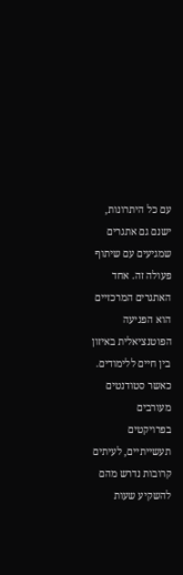עם כל היתרונות, ישנם גם אתגרים שמגיעים עם שיתוף פעולה זה. אחד האתגרים המרכזיים הוא הפגיעה הפוטנציאלית באיזון בין חיים ללימודים. כאשר סטודנטים מעורבים בפרויקטים תעשייתיים, לעיתים קרובות נדרש מהם להשקיע שעות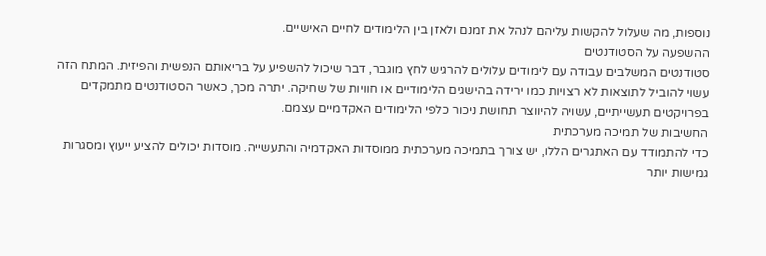נוספות, מה שעלול להקשות עליהם לנהל את זמנם ולאזן בין הלימודים לחיים האישיים.
ההשפעה על הסטודנטים
סטודנטים המשלבים עבודה עם לימודים עלולים להרגיש לחץ מוגבר, דבר שיכול להשפיע על בריאותם הנפשית והפיזית. המתח הזה עשוי להוביל לתוצאות לא רצויות כמו ירידה בהישגים הלימודיים או חוויות של שחיקה. יתרה מכך, כאשר הסטודנטים מתמקדים בפרויקטים תעשייתיים, עשויה להיווצר תחושת ניכור כלפי הלימודים האקדמיים עצמם.
החשיבות של תמיכה מערכתית
כדי להתמודד עם האתגרים הללו, יש צורך בתמיכה מערכתית ממוסדות האקדמיה והתעשייה. מוסדות יכולים להציע ייעוץ ומסגרות גמישות יותר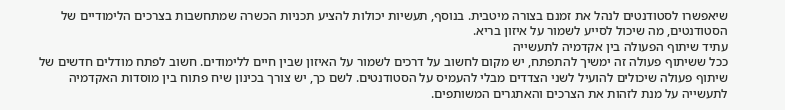שיאפשרו לסטודנטים לנהל את זמנם בצורה מיטבית. בנוסף, תעשיות יכולות להציע תכניות הכשרה שמתחשבות בצרכים הלימודיים של הסטודנטים, מה שיכול לסייע לשמור על איזון בריא.
עתיד שיתוף הפעולה בין אקדמיה לתעשייה
ככל ששיתוף פעולה זה ימשיך להתפתח, יש מקום לחשוב על דרכים לשמור על האיזון שבין חיים ללימודים. חשוב לפתח מודלים חדשים של שיתוף פעולה שיכולים להועיל לשני הצדדים מבלי להעמיס על הסטודנטים. לשם כך, יש צורך בכינון שיח פתוח בין מוסדות האקדמיה לתעשייה על מנת לזהות את הצרכים והאתגרים המשותפים.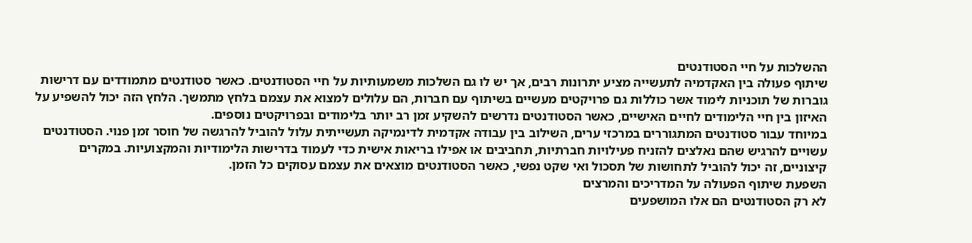ההשלכות על חיי הסטודנטים
שיתוף פעולה בין האקדמיה לתעשייה מציע יתרונות רבים, אך יש לו גם השלכות משמעותיות על חיי הסטודנטים. כאשר סטודנטים מתמודדים עם דרישות גוברות של תוכניות לימוד אשר כוללות גם פרויקטים מעשיים בשיתוף עם חברות, הם עלולים למצוא את עצמם בלחץ מתמשך. הלחץ הזה יכול להשפיע על האיזון בין חיי הלימודים לחיים האישיים, כאשר הסטודנטים נדרשים להשקיע זמן רב יותר בלימודים ובפרויקטים נוספים.
במיוחד עבור סטודנטים המתגוררים במרכזי ערים, השילוב בין עבודה אקדמית לדינמיקה תעשייתית עלול להוביל להרגשה של חוסר זמן פנוי. הסטודנטים עשויים להרגיש שהם נאלצים להזניח פעילויות חברתיות, תחביבים או אפילו בריאות אישית כדי לעמוד בדרישות הלימודיות והמקצועיות. במקרים קיצוניים, זה יכול להוביל לתחושות של תסכול ואי שקט נפשי, כאשר הסטודנטים מוצאים את עצמם עסוקים כל הזמן.
השפעת שיתוף הפעולה על המדריכים והמרצים
לא רק הסטודנטים הם אלו המושפעים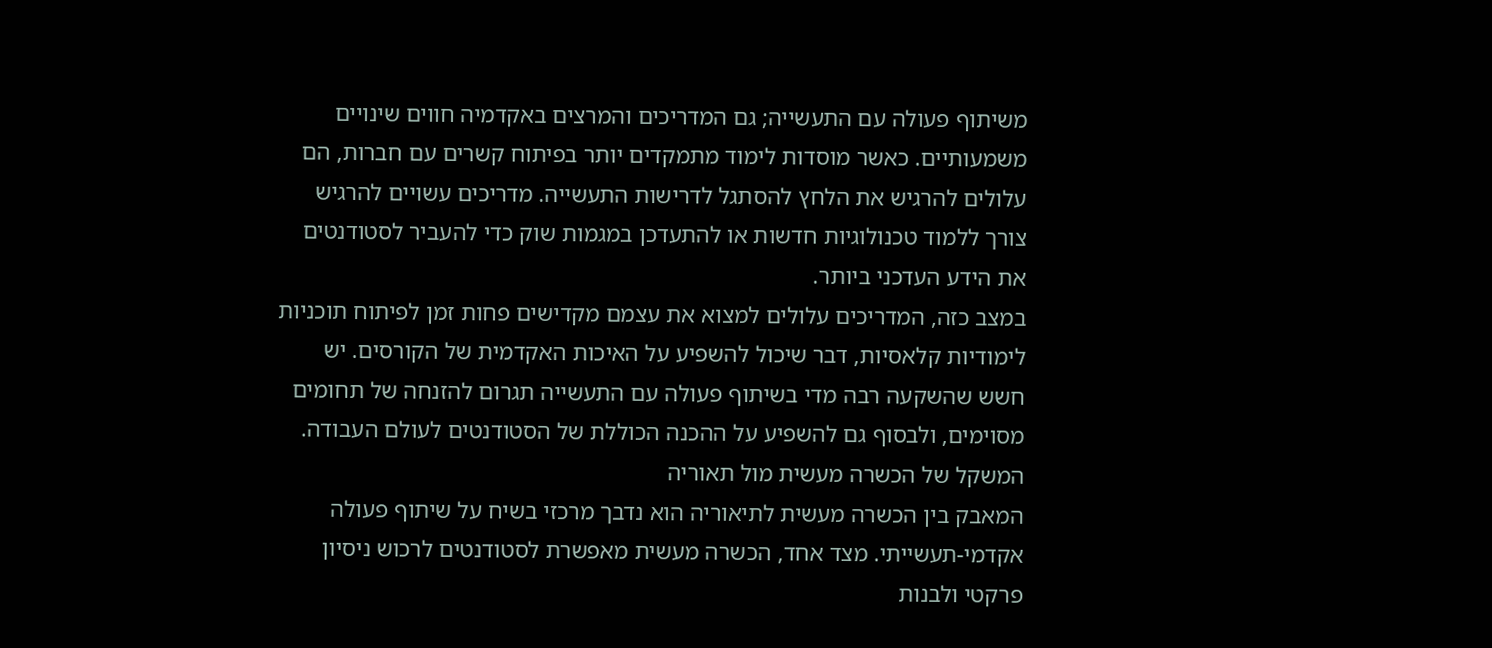משיתוף פעולה עם התעשייה; גם המדריכים והמרצים באקדמיה חווים שינויים משמעותיים. כאשר מוסדות לימוד מתמקדים יותר בפיתוח קשרים עם חברות, הם עלולים להרגיש את הלחץ להסתגל לדרישות התעשייה. מדריכים עשויים להרגיש צורך ללמוד טכנולוגיות חדשות או להתעדכן במגמות שוק כדי להעביר לסטודנטים את הידע העדכני ביותר.
במצב כזה, המדריכים עלולים למצוא את עצמם מקדישים פחות זמן לפיתוח תוכניות לימודיות קלאסיות, דבר שיכול להשפיע על האיכות האקדמית של הקורסים. יש חשש שהשקעה רבה מדי בשיתוף פעולה עם התעשייה תגרום להזנחה של תחומים מסוימים, ולבסוף גם להשפיע על ההכנה הכוללת של הסטודנטים לעולם העבודה.
המשקל של הכשרה מעשית מול תאוריה
המאבק בין הכשרה מעשית לתיאוריה הוא נדבך מרכזי בשיח על שיתוף פעולה אקדמי-תעשייתי. מצד אחד, הכשרה מעשית מאפשרת לסטודנטים לרכוש ניסיון פרקטי ולבנות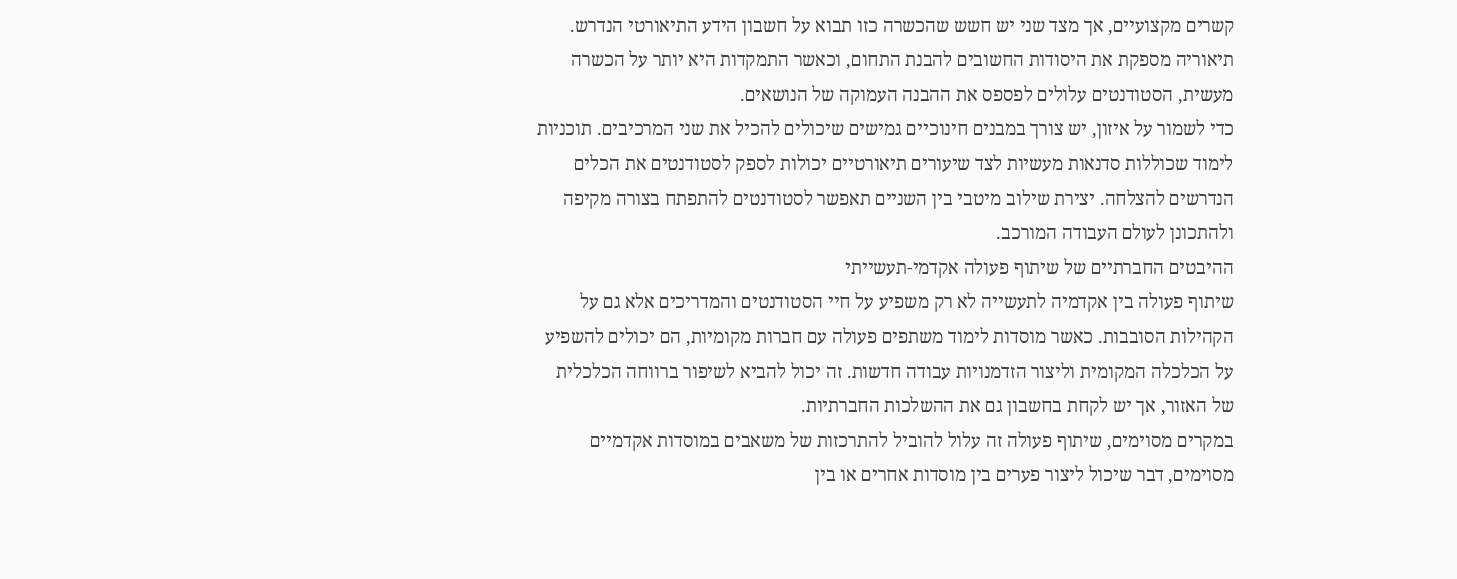קשרים מקצועיים, אך מצד שני יש חשש שהכשרה כזו תבוא על חשבון הידע התיאורטי הנדרש. תיאוריה מספקת את היסודות החשובים להבנת התחום, וכאשר התמקדות היא יותר על הכשרה מעשית, הסטודנטים עלולים לפספס את ההבנה העמוקה של הנושאים.
כדי לשמור על איזון, יש צורך במבנים חינוכיים גמישים שיכולים להכיל את שני המרכיבים. תוכניות לימוד שכוללות סדנאות מעשיות לצד שיעורים תיאורטיים יכולות לספק לסטודנטים את הכלים הנדרשים להצלחה. יצירת שילוב מיטבי בין השניים תאפשר לסטודנטים להתפתח בצורה מקיפה ולהתכונן לעולם העבודה המורכב.
ההיבטים החברתיים של שיתוף פעולה אקדמי-תעשייתי
שיתוף פעולה בין אקדמיה לתעשייה לא רק משפיע על חיי הסטודנטים והמדריכים אלא גם על הקהילות הסובבות. כאשר מוסדות לימוד משתפים פעולה עם חברות מקומיות, הם יכולים להשפיע על הכלכלה המקומית וליצור הזדמנויות עבודה חדשות. זה יכול להביא לשיפור ברווחה הכלכלית של האזור, אך יש לקחת בחשבון גם את ההשלכות החברתיות.
במקרים מסוימים, שיתוף פעולה זה עלול להוביל להתרכזות של משאבים במוסדות אקדמיים מסוימים, דבר שיכול ליצור פערים בין מוסדות אחרים או בין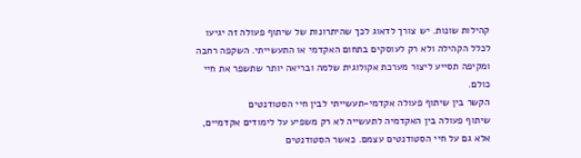קהילות שונות. יש צורך לדאוג לכך שהיתרונות של שיתוף פעולה זה יגיעו לכלל הקהילה ולא רק לעוסקים בתחום האקדמי או התעשייתי. השקפה רחבה ומקיפה תסייע ליצור מערכת אקולוגית שלמה ובריאה יותר שתשפר את חיי כולם.
הקשר בין שיתוף פעולה אקדמי-תעשייתי לבין חיי הסטודנטים
שיתוף פעולה בין האקדמיה לתעשייה לא רק משפיע על לימודים אקדמיים, אלא גם על חיי הסטודנטים עצמם. כאשר הסטודנטים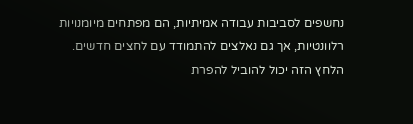נחשפים לסביבות עבודה אמיתיות, הם מפתחים מיומנויות רלוונטיות, אך גם נאלצים להתמודד עם לחצים חדשים. הלחץ הזה יכול להוביל להפרת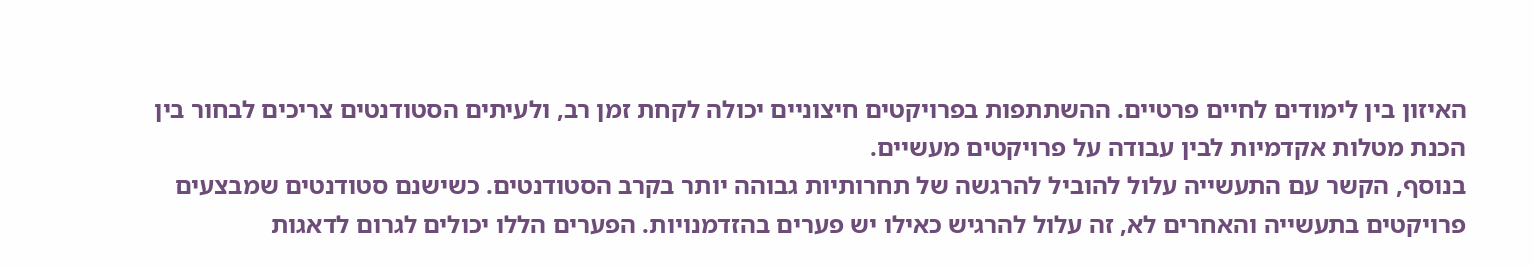האיזון בין לימודים לחיים פרטיים. ההשתתפות בפרויקטים חיצוניים יכולה לקחת זמן רב, ולעיתים הסטודנטים צריכים לבחור בין הכנת מטלות אקדמיות לבין עבודה על פרויקטים מעשיים.
בנוסף, הקשר עם התעשייה עלול להוביל להרגשה של תחרותיות גבוהה יותר בקרב הסטודנטים. כשישנם סטודנטים שמבצעים פרויקטים בתעשייה והאחרים לא, זה עלול להרגיש כאילו יש פערים בהזדמנויות. הפערים הללו יכולים לגרום לדאגות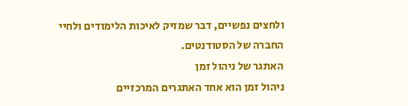ולחצים נפשיים, דבר שמזיק לאיכות הלימודים ולחיי החברה של הסטודנטים.
האתגר של ניהול זמן
ניהול זמן הוא אחד האתגרים המרכזיים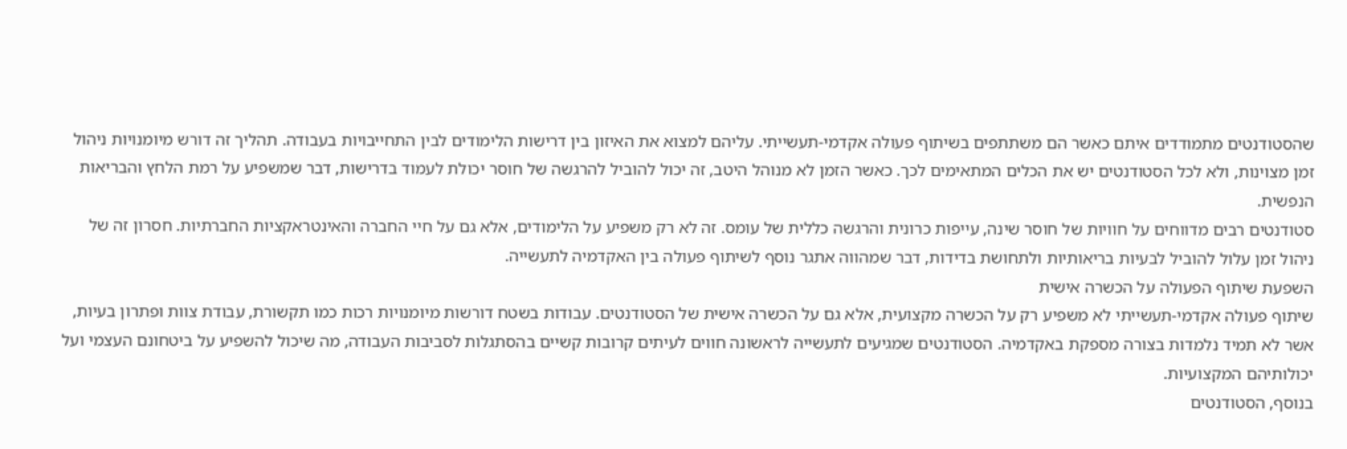שהסטודנטים מתמודדים איתם כאשר הם משתתפים בשיתוף פעולה אקדמי-תעשייתי. עליהם למצוא את האיזון בין דרישות הלימודים לבין התחייבויות בעבודה. תהליך זה דורש מיומנויות ניהול זמן מצוינות, ולא לכל הסטודנטים יש את הכלים המתאימים לכך. כאשר הזמן לא מנוהל היטב, זה יכול להוביל להרגשה של חוסר יכולת לעמוד בדרישות, דבר שמשפיע על רמת הלחץ והבריאות הנפשית.
סטודנטים רבים מדווחים על חוויות של חוסר שינה, עייפות כרונית והרגשה כללית של עומס. זה לא רק משפיע על הלימודים, אלא גם על חיי החברה והאינטראקציות החברתיות. חסרון זה של ניהול זמן עלול להוביל לבעיות בריאותיות ולתחושת בדידות, דבר שמהווה אתגר נוסף לשיתוף פעולה בין האקדמיה לתעשייה.
השפעת שיתוף הפעולה על הכשרה אישית
שיתוף פעולה אקדמי-תעשייתי לא משפיע רק על הכשרה מקצועית, אלא גם על הכשרה אישית של הסטודנטים. עבודות בשטח דורשות מיומנויות רכות כמו תקשורת, עבודת צוות ופתרון בעיות, אשר לא תמיד נלמדות בצורה מספקת באקדמיה. הסטודנטים שמגיעים לתעשייה לראשונה חווים לעיתים קרובות קשיים בהסתגלות לסביבות העבודה, מה שיכול להשפיע על ביטחונם העצמי ועל יכולותיהם המקצועיות.
בנוסף, הסטודנטים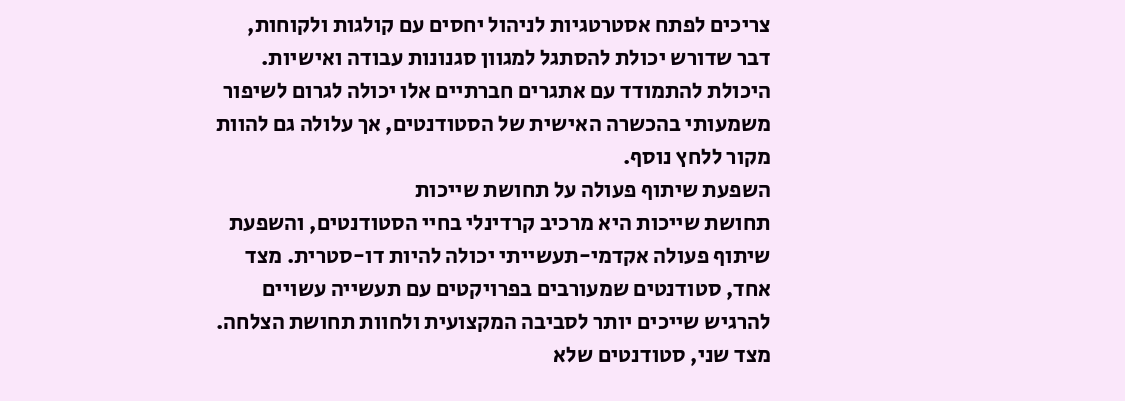צריכים לפתח אסטרטגיות לניהול יחסים עם קולגות ולקוחות, דבר שדורש יכולת להסתגל למגוון סגנונות עבודה ואישיות. היכולת להתמודד עם אתגרים חברתיים אלו יכולה לגרום לשיפור משמעותי בהכשרה האישית של הסטודנטים, אך עלולה גם להוות מקור ללחץ נוסף.
השפעת שיתוף פעולה על תחושת שייכות
תחושת שייכות היא מרכיב קרדינלי בחיי הסטודנטים, והשפעת שיתוף פעולה אקדמי-תעשייתי יכולה להיות דו-סטרית. מצד אחד, סטודנטים שמעורבים בפרויקטים עם תעשייה עשויים להרגיש שייכים יותר לסביבה המקצועית ולחוות תחושת הצלחה. מצד שני, סטודנטים שלא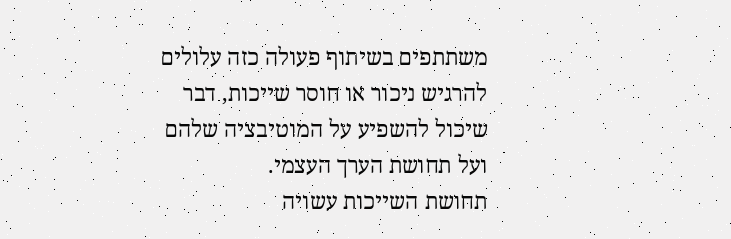משתתפים בשיתוף פעולה כזה עלולים להרגיש ניכור או חוסר שייכות, דבר שיכול להשפיע על המוטיבציה שלהם ועל תחושת הערך העצמי.
תחושת השייכות עשויה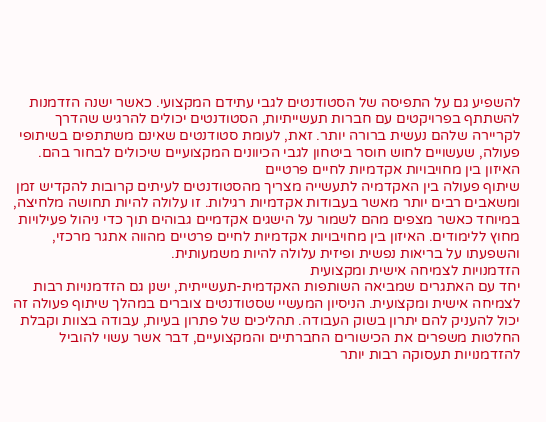להשפיע גם על התפיסה של הסטודנטים לגבי עתידם המקצועי. כאשר ישנה הזדמנות להשתתף בפרויקטים עם חברות תעשייתיות, הסטודנטים יכולים להרגיש שהדרך לקריירה שלהם נעשית ברורה יותר. זאת, לעומת סטודנטים שאינם משתתפים בשיתופי פעולה, שעשויים לחוש חוסר ביטחון לגבי הכיוונים המקצועיים שיכולים לבחור בהם.
האיזון בין מחויבויות אקדמיות לחיים פרטיים
שיתוף פעולה בין האקדמיה לתעשייה מצריך מהסטודנטים לעיתים קרובות להקדיש זמן ומשאבים רבים יותר מאשר בעבודות אקדמיות רגילות. זו עלולה להיות תחושה מלחיצה, במיוחד כאשר מצפים מהם לשמור על הישגים אקדמיים גבוהים תוך כדי ניהול פעילויות מחוץ ללימודים. האיזון בין מחויבויות אקדמיות לחיים פרטיים מהווה אתגר מרכזי, והשפעתו על בריאות נפשית ופיזית עלולה להיות משמעותית.
הזדמנויות לצמיחה אישית ומקצועית
יחד עם האתגרים שמביאה השותפות האקדמית-תעשייתית, ישנן גם הזדמנויות רבות לצמיחה אישית ומקצועית. הניסיון המעשיי שסטודנטים צוברים במהלך שיתוף פעולה זה יכול להעניק להם יתרון בשוק העבודה. תהליכים של פתרון בעיות, עבודה בצוות וקבלת החלטות משפרים את הכישורים החברתיים והמקצועיים, דבר אשר עשוי להוביל להזדמנויות תעסוקה רבות יותר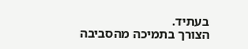בעתיד.
הצורך בתמיכה מהסביבה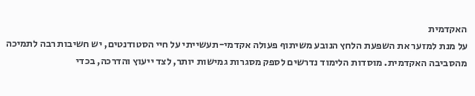האקדמית
על מנת למזער את השפעת הלחץ הנובע משיתוף פעולה אקדמי-תעשייתי על חיי הסטודנטים, יש חשיבות רבה לתמיכה מהסביבה האקדמית. מוסדות הלימוד נדרשים לספק מסגרות גמישות יותר, לצד ייעוץ והדרכה, בכדי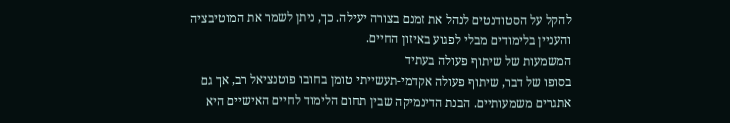להקל על הסטודנטים לנהל את זמנם בצורה יעילה. כך, ניתן לשמר את המוטיבציה והעניין בלימודים מבלי לפגוע באיזון החיים.
המשמעות של שיתוף פעולה בעתיד
בסופו של דבר, שיתוף פעולה אקדמי-תעשייתי טומן בחובו פוטנציאל רב, אך גם אתגרים משמעותיים. הבנת הדינמיקה שבין תחום הלימוד לחיים האישיים היא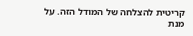קריטית להצלחה של המודל הזה. על מנת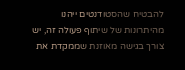להבטיח שהסטודנטים ייהנו מהיתרונות של שיתוף פעולה זה, יש צורך בגישה מאוזנת שממקדת את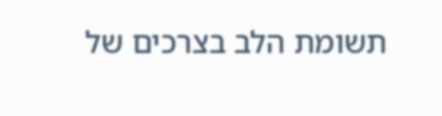תשומת הלב בצרכים של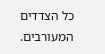כל הצדדים המעורבים.